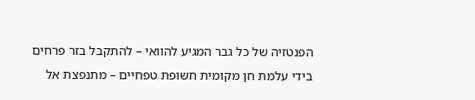הפנטזיה של כל גבר המגיע להוואי – להתקבל בזר פרחים בידי עלמת חן מקומית חשופת טפחיים – מתנפצת אל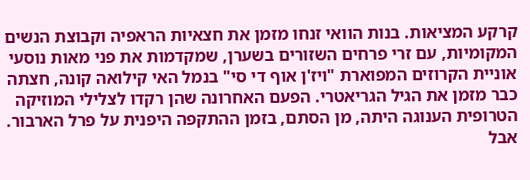קרקע המציאות. בנות הוואי זנחו מזמן את חצאיות הראפיה וקבוצת הנשים המקומיות, עם זרי פרחים השזורים בשערן, שמקדמות את פני מאות נוסעי אוניית הקרוזים המפוארת "ויז'ן אוף די סי" בנמל האי קילואה קונה, חצתה כבר מזמן את הגיל הגריאטרי. הפעם האחרונה שהן רקדו לצלילי המוזיקה הטרופית הענוגה היתה, מן הסתם, בזמן ההתקפה היפנית על פרל הארבור.
אבל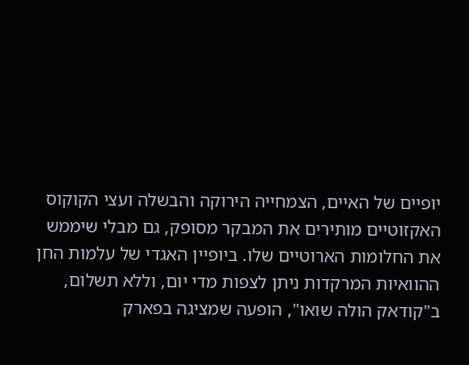יופיים של האיים, הצמחייה הירוקה והבשלה ועצי הקוקוס האקזוטיים מותירים את המבקר מסופק, גם מבלי שיממש את החלומות הארוטיים שלו. ביופיין האגדי של עלמות החן ההוואיות המרקדות ניתן לצפות מדי יום, וללא תשלום, ב"קודאק הולה שואו", הופעה שמציגה בפארק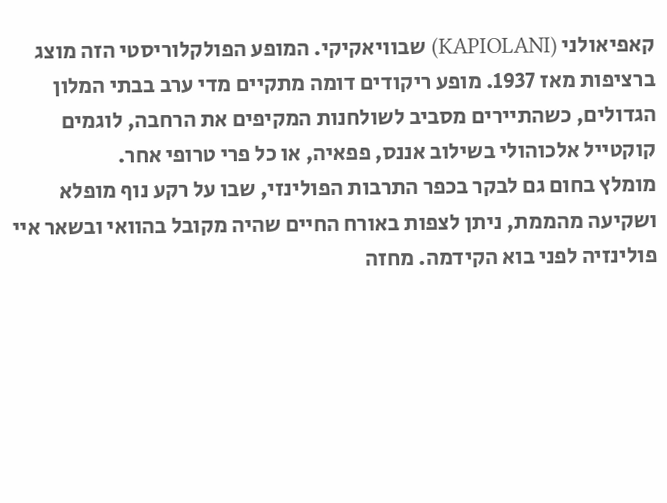קאפיאולני (KAPIOLANI) שבוויאקיקי. המופע הפולקלוריסטי הזה מוצג ברציפות מאז 1937. מופע ריקודים דומה מתקיים מדי ערב בבתי המלון הגדולים, כשהתיירים מסביב לשולחנות המקיפים את הרחבה, לוגמים קוקטייל אלכוהולי בשילוב אננס, פפאיה, או כל פרי טרופי אחר.
מומלץ בחום גם לבקר בכפר התרבות הפולינזי, שבו על רקע נוף מופלא ושקיעה מהממת, ניתן לצפות באורח החיים שהיה מקובל בהוואי ובשאר איי פולינזיה לפני בוא הקידמה. מחזה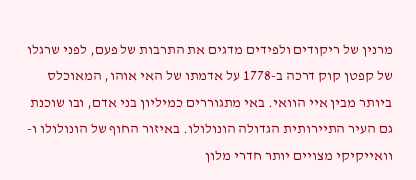מרנין של ריקודים ולפידים מדגים את התרבות של פעם, לפני שרגלו של קפטן קוק דרכה ב-1778 על אדמתו של האי אוהו, המאוכלס ביותר מבין איי הוואי. באי מתגוררים כמיליון בני אדם, ובו שוכנת גם העיר התיירותית הגדולה הונולולו. באיזור החוף של הונולולו ו-וואייקיקי מצויים יותר חדרי מלון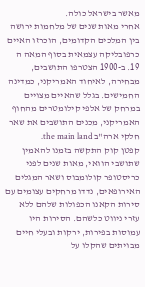מאשר בישראל כולה.
אחרי מאות שנים של מלחמות ירושה בין המלכים הקדומים, הוכרזו האיים כרפובליקה עצמאית בסוף המאה ה 19. ב-1900 הצטרפו התושבים, מבחירה, לאיחוד האמריקני, כמדינה החמישים. בגלל שהאיים מצויים במרחק של אלפי קילומטרים מהחוף האמריקני, מכנים התושבים את שאר חלקי ארה"ב the main land.
קפטן קוק התקשה בזמנו להאמין שתושבי הוואי, מאות שנים לפני כריסטופר קולומבוס ושאר המגלים האירופאים, נדדו מרחקים עצומים עם סירות הקאנו הכפולות שלהם ללא עזרי ניווט כלשהם. הסירות היו עמוסות בפירות, ירקות ובעלי חיים מבויתים שהקלו על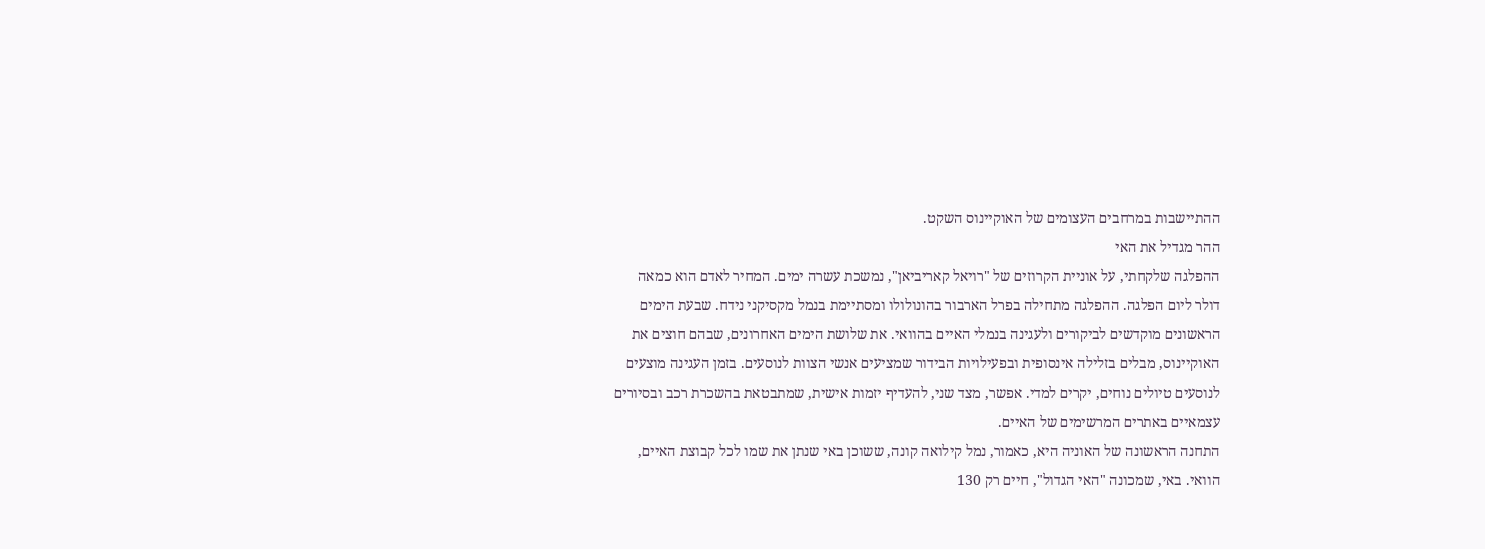ההתיישבות במרחבים העצומים של האוקיינוס השקט.
ההר מגדיל את האי
ההפלגה שלקחתי, על אוניית הקרוזים של "רויאל קאריביאן", נמשכת עשרה ימים. המחיר לאדם הוא כמאה דולר ליום הפלגה. ההפלגה מתחילה בפרל הארבור בהונולולו ומסתיימת בנמל מקסיקני נידח. שבעת הימים הראשונים מוקדשים לביקורים ולעגינה בנמלי האיים בהוואי. את שלושת הימים האחרונים, שבהם חוצים את האוקיינוס, מבלים בזלילה אינסופית ובפעילויות הבידור שמציעים אנשי הצוות לנוסעים. בזמן העגינה מוצעים לנוסעים טיולים נוחים, יקרים למדי. אפשר, מצד שני, להעדיף יזמות אישית, שמתבטאת בהשכרת רכב ובסיורים עצמאיים באתרים המרשימים של האיים.
התחנה הראשונה של האוניה היא, כאמור, נמל קילואה קונה, ששוכן באי שנתן את שמו לכל קבוצת האיים, הוואי. באי, שמכונה "האי הגדול", חיים רק 130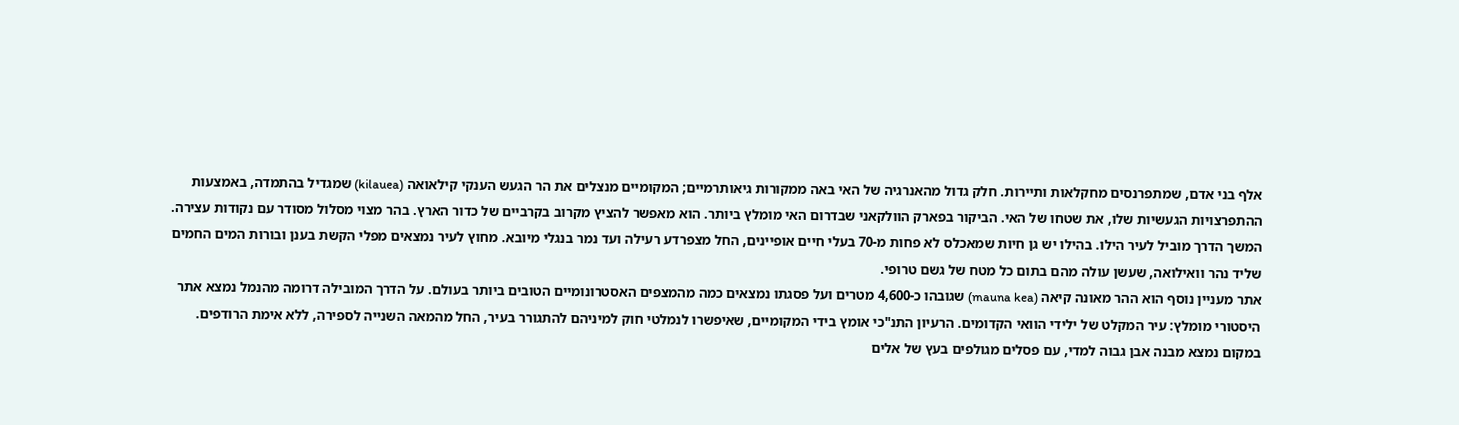אלף בני אדם, שמתפרנסים מחקלאות ותיירות. חלק גדול מהאנרגיה של האי באה ממקורות גיאותרמיים; המקומיים מנצלים את הר הגעש הענקי קילאואה (kilauea) שמגדיל בהתמדה, באמצעות ההתפרצויות הגעשיות שלו, את שטחו של האי. הביקור בפארק הוולקאני שבדרום האי מומלץ ביותר. הוא מאפשר להציץ מקרוב בקרביים של כדור הארץ. בהר מצוי מסלול מסודר עם נקודות עצירה.
המשך הדרך מוביל לעיר הילו. בהילו יש גן חיות שמאכלס לא פחות מ-70 בעלי חיים אופיינים, החל מצפרדע רעילה ועד נמר בנגלי מיובא. מחוץ לעיר נמצאים מפלי הקשת בענן ובורות המים החמים שליד נהר וואילואה, שעשן עולה מהם בתום כל מטח של גשם טרופי.
אתר מעניין נוסף הוא ההר מאונה קיאה (mauna kea) שגובהו כ-4,600 מטרים ועל פסגתו נמצאים כמה מהמצפים האסטרונומיים הטובים ביותר בעולם. על הדרך המובילה דרומה מהנמל נמצא אתר היסטורי מומלץ: עיר המקלט של ילידי הוואי הקדומים. הרעיון התנ"כי אומץ בידי המקומיים, שאיפשרו לנמלטי חוק למיניהם להתגורר בעיר, החל מהמאה השנייה לספירה, ללא אימת הרודפים. במקום נמצא מבנה אבן גבוה למדי, עם פסלים מגולפים בעץ של אלים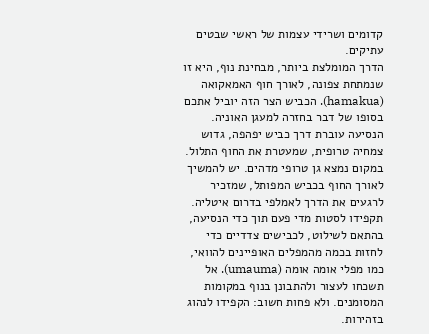קדומים ושרידי עצמות של ראשי שבטים עתיקים.
הדרך המומלצת ביותר, מבחינת נוף, היא זו שנמתחת צפונה, לאורך חוף האמאקואה (hamakua). הכביש הצר הזה יוביל אתכם בסופו של דבר בחזרה למעגן האוניה. הנסיעה עוברת דרך כביש יפהפה, גדוש צמחיה טרופית, שמעטרת את החוף התלול. במקום נמצא גן טרופי מדהים. יש להמשיך לאורך החוף בכביש המפותל, שמזכיר לרגעים את הדרך לאמלפי בדרום איטליה. תקפידו לסטות מדי פעם תוך כדי הנסיעה, בהתאם לשילוט, לכבישים צדדיים כדי לחזות בכמה מהמפלים האופיינים להוואי, כמו מפלי אומה אומה (umauma). אל תשכחו לעצור ולהתבונן בנוף במקומות המסומנים. ולא פחות חשוב: הקפידו לנהוג בזהירות.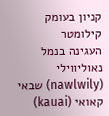קניון בעומק קילומטר
העגינה בנמל נאוליווילי (nawlwily) שבאי קאואי (kauai)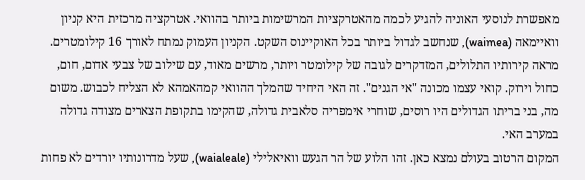מאפשרת לנוסעי האוניה להגיע לכמה מהאטרקציות המרשימות ביותר בהוואי. אטרקציה מרכזית היא קניון וואיימאה (waimea), שנחשב לגדול ביותר בכל האוקיינוס השקט. הקניון העמוק נמתח לאורך 16 קילומטרים. מראה קירותיו התלולים, המזדקרים לגובה של קילומטר ויותר, מרשים מאוד, עם שילוב של צבעי אדום, חום, כחול וירוק. קואי עצמו מכונה "אי הגנים". זה האי היחיד שהמלך ההוואי קמהאמהא לא הצליח לכבוש. משום מה, בני בריתו הגדולים היו רוסים, שוחרי אימפריה סלאבית גדולה, שהקימו בתקופת הצארים מצודה גדולה במערב האי.
המקום הרטוב בעולם נמצא כאן. זהו הלוע של הר הגעש וואיאלילי (waialeale), שעל מדרונותיו יורדים לא פחות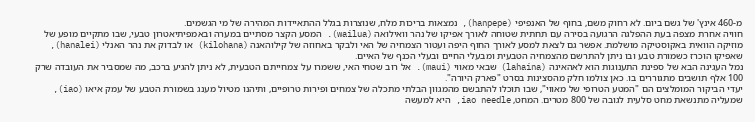מ-460 אינץ' של גשם ביום. לא רחוק משם, בחוף של האנפיפי (hanpepe), נמצאות בריכות מלח, שנוצרות בגלל ההתאיידות המהירה של מי הגשמים.
חוויה אחרת מצפה בעת ההפלגה הרגועה בסירה עם תחתית שטוחה לאורך אפיקו של נהר וואילואה (wailua). המסע הקצר מסתיים במערה ובאמפיתיאטרון טבעי, שבו מתקיים מופע של מוזיקה הוואית באקוסטיקה מושלמת. אפשר גם לצאת למסע לאורך החוף היפה ועטור הצמחיה של האי ולבקר באחוזה של קילוהאנה (kilohana) או לבדוק את נהר האנלי (hanalei), שאפיקו הוכרז כשמורת טבע ובו ניתן להתרשם מהצמחיה הטבעית ומבעלי החיים ובעלי הכנף של האיים.
נמל העגינה הבא של ספינת התענוגות הוא לאהאינה (lahaina) שבאי מאווי (maui). אל רוב שטחי האי, ששמרו על צמחייתם הטבעית, לא ניתן להגיע ברכב, מה שמסביר את העובדה שרק 100 אלף תושבים מתגוררים בו. כאן צולמו חלק מהסצינות בסרט "פארק היורה".
יעדי הביקור המומלצים הם "המטע הטרופי של מאווי", שבו תוכלו להתבשם מהמגוון הבלתי מתכלה של צמחים ופירות טרופיים, ותיהנו מטיול מענג בשמורת הטבע של עמק איאו (iao), שמעליה מתנשאת מחט סלעית לגובה של 800 מטרים. המחט, iao needle, היא למעשה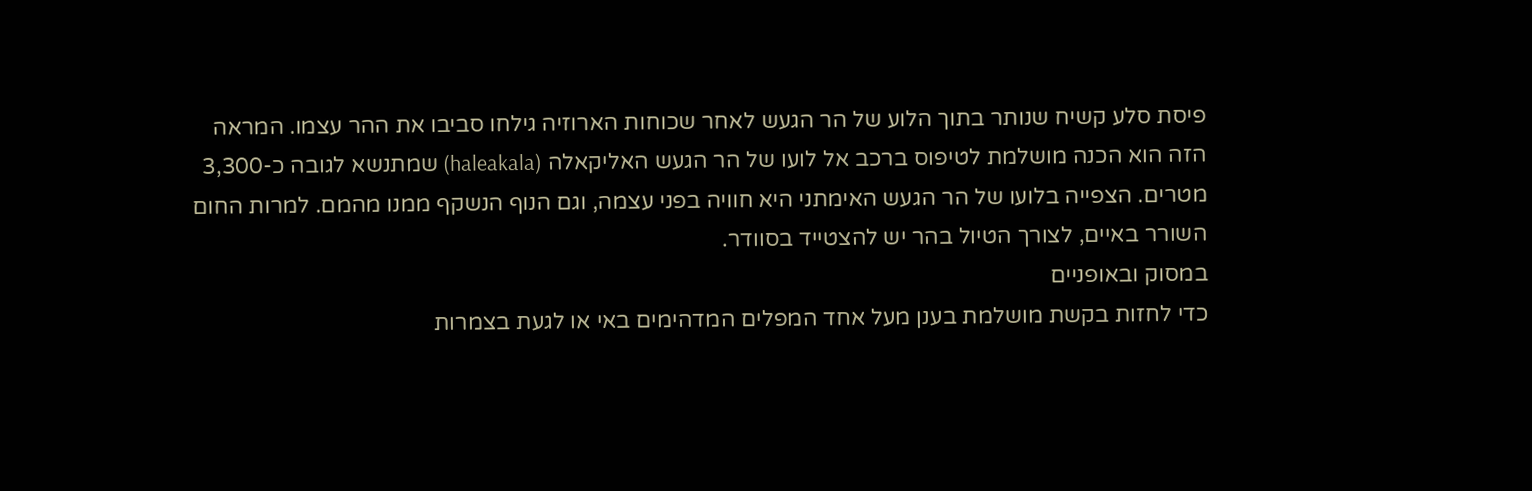פיסת סלע קשיח שנותר בתוך הלוע של הר הגעש לאחר שכוחות הארוזיה גילחו סביבו את ההר עצמו. המראה הזה הוא הכנה מושלמת לטיפוס ברכב אל לועו של הר הגעש האליקאלה (haleakala) שמתנשא לגובה כ-3,300 מטרים. הצפייה בלועו של הר הגעש האימתני היא חוויה בפני עצמה, וגם הנוף הנשקף ממנו מהמם. למרות החום השורר באיים, לצורך הטיול בהר יש להצטייד בסוודר.
במסוק ובאופניים
כדי לחזות בקשת מושלמת בענן מעל אחד המפלים המדהימים באי או לגעת בצמרות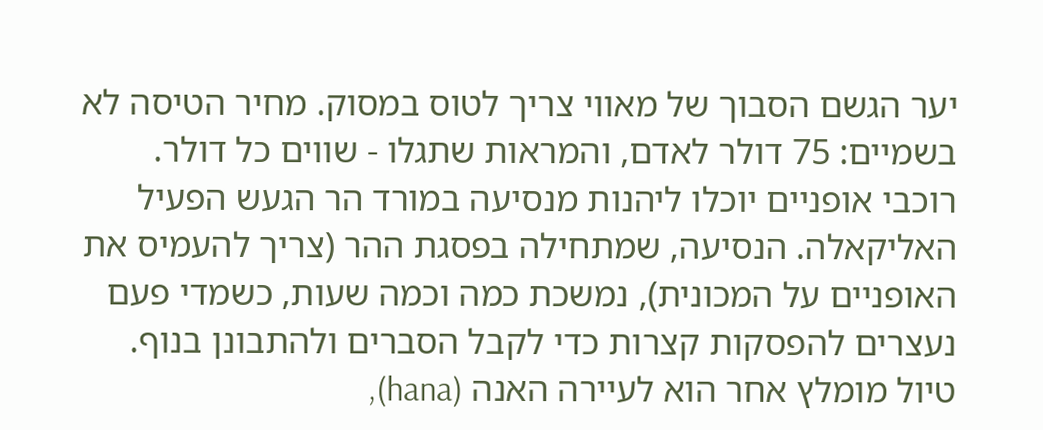יער הגשם הסבוך של מאווי צריך לטוס במסוק. מחיר הטיסה לא בשמיים: 75 דולר לאדם, והמראות שתגלו - שווים כל דולר.
רוכבי אופניים יוכלו ליהנות מנסיעה במורד הר הגעש הפעיל האליקאלה. הנסיעה, שמתחילה בפסגת ההר (צריך להעמיס את האופניים על המכונית), נמשכת כמה וכמה שעות, כשמדי פעם נעצרים להפסקות קצרות כדי לקבל הסברים ולהתבונן בנוף.
טיול מומלץ אחר הוא לעיירה האנה (hana),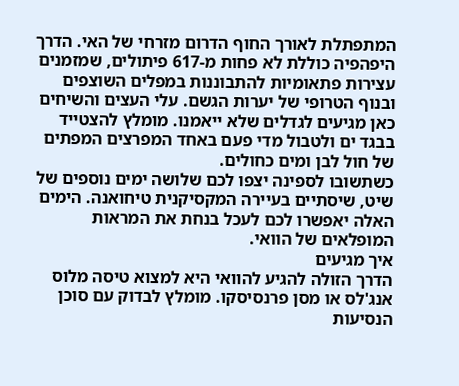המתפתלת לאורך החוף הדרום מזרחי של האי. הדרך היפהפיה כוללת לא פחות מ-617 פיתולים, שמזמנים עצירות פתאומיות להתבוננות במפלים השוצפים ובנוף הטרופי של יערות הגשם. עלי העצים והשיחים כאן מגיעים לגדלים שלא ייאמנו. מומלץ להצטייד בבגד ים ולטבול מדי פעם באחד המפרצים המפתים של חול לבן ומים כחולים.
כשתשובו לספינה יצפו לכם שלושה ימים נוספים של שיט, שיסתיים בעיירה המקסיקנית טיחואנה. הימים האלה יאפשרו לכם לעכל בנחת את המראות המופלאים של הוואי.
איך מגיעים
הדרך הזולה להגיע להוואי היא למצוא טיסה מלוס אנג'לס או מסן פרנסיסקו. מומלץ לבדוק עם סוכן הנסיעות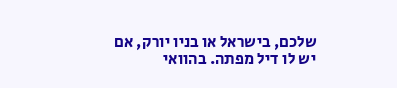שלכם, בישראל או בניו יורק, אם יש לו דיל מפתה. בהוואי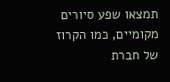תמצאו שפע סיורים מקומיים, כמו הקרוז של חברת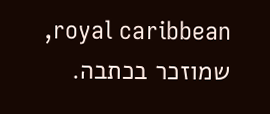royal caribbean, שמוזכר בכתבה.